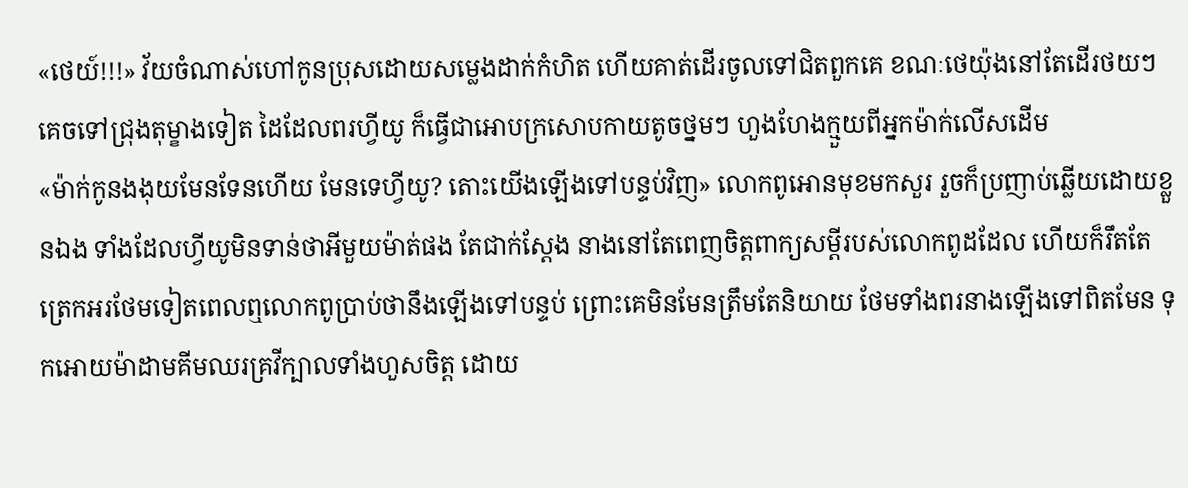«ថេយ៍!!!» វ័យចំណាស់ហៅកូនប្រុសដោយសម្លេងដាក់កំហិត ហើយគាត់ដើរចូលទៅជិតពួកគេ ខណៈថេយ៉ុងនៅតែដើរថយៗ គេចទៅជ្រុងតុម្ខាងទៀត ដៃដែលពរហ្វីយូ ក៏ធ្វើជាអោបក្រសោបកាយតូចថ្នមៗ ហួងហែងក្មួយពីអ្នកម៉ាក់លើសដើម
«ម៉ាក់កូនងងុយមែនទែនហើយ មែនទេហ្វីយូ? តោះយើងឡើងទៅបន្ទប់វិញ» លោកពូអោនមុខមកសួរ រួចក៏ប្រញាប់ឆ្លើយដោយខ្លួនឯង ទាំងដែលហ្វីយូមិនទាន់ថាអីមួយម៉ាត់ផង តែជាក់ស្តែង នាងនៅតែពេញចិត្តពាក្យសម្តីរបស់លោកពូដដែល ហើយក៏រឹតតែត្រេកអរថែមទៀតពេលឮលោកពូប្រាប់ថានឹងឡើងទៅបន្ទប់ ព្រោះគេមិនមែនត្រឹមតែនិយាយ ថែមទាំងពរនាងឡើងទៅពិតមែន ទុកអោយម៉ាដាមគីមឈរគ្រវីក្បាលទាំងហួសចិត្ត ដោយ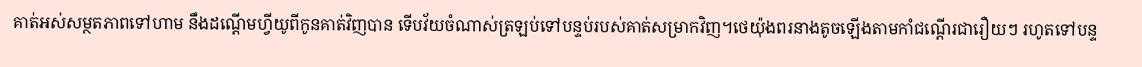គាត់អស់សម្ថតភាពទៅហាម នឹងដណ្តើមហ្វីយូពីកូនគាត់វិញបាន ទើបវ័យចំណាស់ត្រឡប់ទៅបន្ទប់របស់គាត់សម្រាកវិញ។ថេយ៉ុងពរនាងតូចឡើងតាមកាំជណ្តើរជារឿយៗ រហូតទៅបន្ទ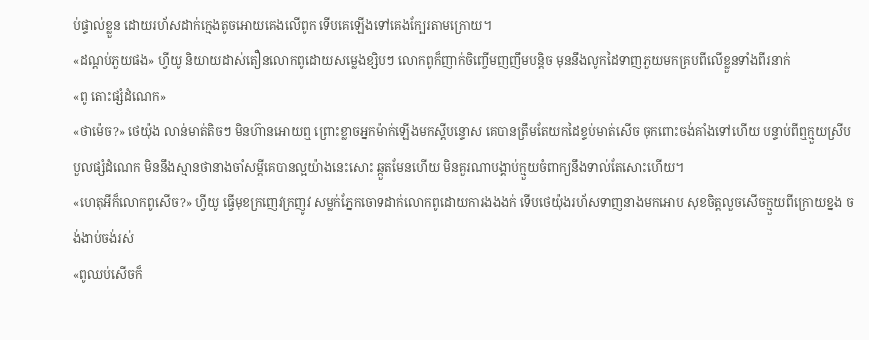ប់ផ្ទាល់ខ្លួន ដោយរហ័សដាក់ក្មេងតូចអោយគេងលើពូក ទើបគេឡើងទៅគេងក្បែរតាមក្រោយ។
«ដណ្តប់ភួយផង» ហ្វីយូ និយាយដាស់តឿនលោកពូដោយសម្លេងខ្សិបៗ លោកពូក៏ញាក់ចិញ្ចើមញញឹមបន្តិច មុននឹងលូកដៃទាញភួយមកគ្របពីលើខ្លួនទាំងពីរនាក់
«ពូ តោះផ្សំដំណេក»
«ថាម៉េច?» ថេយ៉ុង លាន់មាត់តិចៗ មិនហ៊ានអោយឮ ព្រោះខ្លាចអ្នកម៉ាក់ឡើងមកស្តីបន្ទោស គេបានត្រឹមតែយកដៃខ្ទប់មាត់សើច ចុកពោះចង់គាំងទៅហើយ បន្ទាប់ពីឮក្មួយស្រីបបួលផ្សំដំណេក មិននឹងស្មានថានាងចាំសម្តីគេបានល្អយ៉ាងនេះសោះ ឆ្កួតមែនហើយ មិនគួរណាបង្គាប់ក្មួយចំពាក្យនឹងទាល់តែសោះហើយ។
«ហេតុអីក៏លោកពូសើច?» ហ្វីយូ ធ្វើមុខក្រញេវក្រញូវ សម្លក់ភ្នែកចោទដាក់លោកពូដោយការងងងក់ ទើបថេយ៉ុងរហ័សទាញនាងមកអោប សុខចិត្តលួចសើចក្មួយពីក្រោយខ្នង ចង់ងាប់ចង់រស់
«ពូឈប់សើចក៏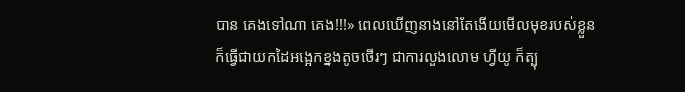បាន គេងទៅណា គេង!!!» ពេលឃើញនាងនៅតែងើយមើលមុខរបស់ខ្លួន ក៏ធ្វើជាយកដៃអង្អេកខ្នងតូចថើរៗ ជាការលួងលោម ហ្វីយូ ក៏ត្បុ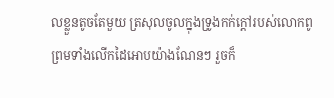លខ្លួនតូចតែមួយ ត្រសុលចូលក្នុងទ្រូងកក់ក្តៅរបស់លោកពូ ព្រមទាំងលើកដៃអោបយ៉ាងណែនៗ រួចក៏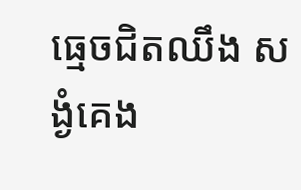ធ្មេចជិតឈឹង សង្ងំគេង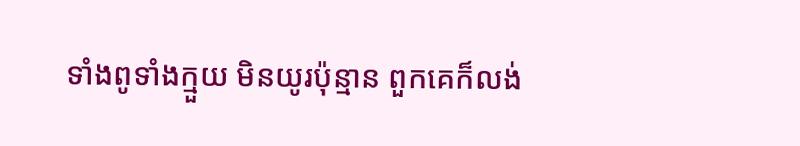ទាំងពូទាំងក្មួយ មិនយូរប៉ុន្មាន ពួកគេក៏លង់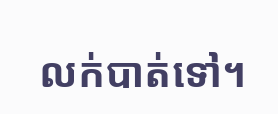លក់បាត់ទៅ។